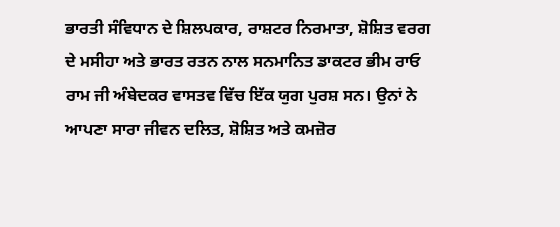ਭਾਰਤੀ ਸੰਵਿਧਾਨ ਦੇ ਸ਼ਿਲਪਕਾਰ, ਰਾਸ਼ਟਰ ਨਿਰਮਾਤਾ, ਸ਼ੋਸ਼ਿਤ ਵਰਗ ਦੇ ਮਸੀਹਾ ਅਤੇ ਭਾਰਤ ਰਤਨ ਨਾਲ ਸਨਮਾਨਿਤ ਡਾਕਟਰ ਭੀਮ ਰਾਓ ਰਾਮ ਜੀ ਅੰਬੇਦਕਰ ਵਾਸਤਵ ਵਿੱਚ ਇੱਕ ਯੁਗ ਪੁਰਸ਼ ਸਨ। ਉਨਾਂ ਨੇ ਆਪਣਾ ਸਾਰਾ ਜੀਵਨ ਦਲਿਤ, ਸ਼ੋਸ਼ਿਤ ਅਤੇ ਕਮਜ਼ੋਰ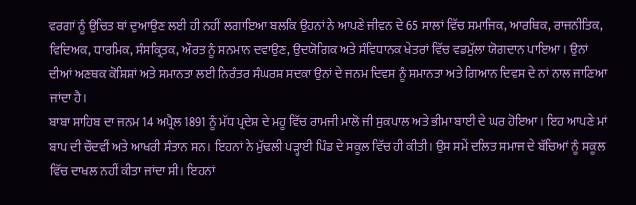ਵਰਗਾਂ ਨੂੰ ਉਚਿਤ ਥਾਂ ਦੁਆਉਣ ਲਈ ਹੀ ਨਹੀਂ ਲਗਾਇਆ ਬਲਕਿ ਉਹਨਾਂ ਨੇ ਆਪਣੇ ਜੀਵਨ ਦੇ 65 ਸਾਲਾਂ ਵਿੱਚ ਸਮਾਜਿਕ, ਆਰਥਿਕ, ਰਾਜਨੀਤਿਕ, ਵਿਦਿਅਕ, ਧਾਰਮਿਕ, ਸੰਸਕ੍ਰਿਤਕ, ਔਰਤ ਨੂੰ ਸਨਮਾਨ ਦਵਾਉਣ, ਉਦਯੋਗਿਕ ਅਤੇ ਸੰਵਿਧਾਨਕ ਖੇਤਰਾਂ ਵਿੱਚ ਵਡਮੁੱਲਾ ਯੋਗਦਾਨ ਪਾਇਆ। ਉਨਾਂ ਦੀਆਂ ਅਣਥਕ ਕੋਸ਼ਿਸ਼ਾਂ ਅਤੇ ਸਮਾਨਤਾ ਲਈ ਨਿਰੰਤਰ ਸੰਘਰਸ਼ ਸਦਕਾ ਉਨਾਂ ਦੇ ਜਨਮ ਦਿਵਸ ਨੂੰ ਸਮਾਨਤਾ ਅਤੇ ਗਿਆਨ ਦਿਵਸ ਦੇ ਨਾਂ ਨਾਲ ਜਾਣਿਆ ਜਾਂਦਾ ਹੈ।
ਬਾਬਾ ਸਾਹਿਬ ਦਾ ਜਨਮ 14 ਅਪ੍ਰੈਲ 1891 ਨੂੰ ਮੱਧ ਪ੍ਰਦੇਸ਼ ਦੇ ਮਹੂ ਵਿੱਚ ਰਾਮਜੀ ਮਾਲੋ ਜੀ ਸੁਕਪਾਲ ਅਤੇ ਭੀਮਾ ਬਾਈ ਦੇ ਘਰ ਹੋਇਆ। ਇਹ ਆਪਣੇ ਮਾਂ ਬਾਪ ਦੀ ਚੌਦਵੀਂ ਅਤੇ ਆਖਰੀ ਸੰਤਾਨ ਸਨ। ਇਹਨਾਂ ਨੇ ਮੁੱਢਲੀ ਪੜ੍ਹਾਈ ਪਿੰਡ ਦੇ ਸਕੂਲ ਵਿੱਚ ਹੀ ਕੀਤੀ। ਉਸ ਸਮੇਂ ਦਲਿਤ ਸਮਾਜ ਦੇ ਬੱਚਿਆਂ ਨੂੰ ਸਕੂਲ ਵਿੱਚ ਦਾਖਲ ਨਹੀਂ ਕੀਤਾ ਜਾਂਦਾ ਸੀ। ਇਹਨਾਂ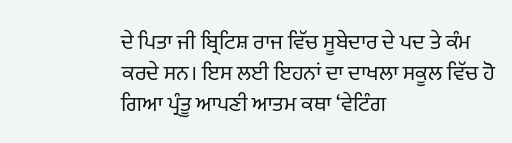ਦੇ ਪਿਤਾ ਜੀ ਬ੍ਰਿਟਿਸ਼ ਰਾਜ ਵਿੱਚ ਸੂਬੇਦਾਰ ਦੇ ਪਦ ਤੇ ਕੰਮ ਕਰਦੇ ਸਨ। ਇਸ ਲਈ ਇਹਨਾਂ ਦਾ ਦਾਖਲਾ ਸਕੂਲ ਵਿੱਚ ਹੋ ਗਿਆ ਪ੍ਰੰਤੂ ਆਪਣੀ ਆਤਮ ਕਥਾ ‘ਵੇਟਿੰਗ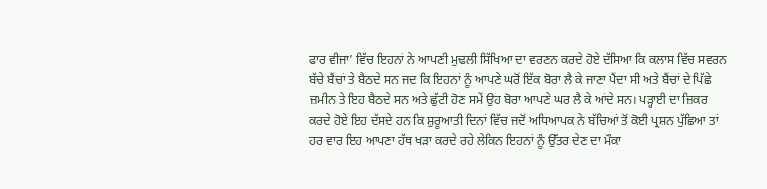ਫਾਰ ਵੀਜਾ’ ਵਿੱਚ ਇਹਨਾਂ ਨੇ ਆਪਣੀ ਮੁਢਲੀ ਸਿੱਖਿਆ ਦਾ ਵਰਣਨ ਕਰਦੇ ਹੋਏ ਦੱਸਿਆ ਕਿ ਕਲਾਸ ਵਿੱਚ ਸਵਰਨ ਬੱਚੇ ਬੈਂਚਾਂ ਤੇ ਬੈਠਦੇ ਸਨ ਜਦ ਕਿ ਇਹਨਾਂ ਨੂੰ ਆਪਣੇ ਘਰੋਂ ਇੱਕ ਬੋਰਾ ਲੈ ਕੇ ਜਾਣਾ ਪੈਂਦਾ ਸੀ ਅਤੇ ਬੈਂਚਾਂ ਦੇ ਪਿੱਛੇ ਜ਼ਮੀਨ ਤੇ ਇਹ ਬੈਠਦੇ ਸਨ ਅਤੇ ਛੁੱਟੀ ਹੋਣ ਸਮੇਂ ਉਹ ਬੋਰਾ ਆਪਣੇ ਘਰ ਲੈ ਕੇ ਆਂਦੇ ਸਨ। ਪੜ੍ਹਾਈ ਦਾ ਜ਼ਿਕਰ ਕਰਦੇ ਹੋਏ ਇਹ ਦੱਸਦੇ ਹਨ ਕਿ ਸ਼ੁਰੂਆਤੀ ਦਿਨਾਂ ਵਿੱਚ ਜਦੋਂ ਅਧਿਆਪਕ ਨੇ ਬੱਚਿਆਂ ਤੋਂ ਕੋਈ ਪ੍ਰਸ਼ਨ ਪੁੱਛਿਆ ਤਾਂ ਹਰ ਵਾਰ ਇਹ ਆਪਣਾ ਹੱਥ ਖੜਾ ਕਰਦੇ ਰਹੇ ਲੇਕਿਨ ਇਹਨਾਂ ਨੂੰ ਉੱਤਰ ਦੇਣ ਦਾ ਮੌਕਾ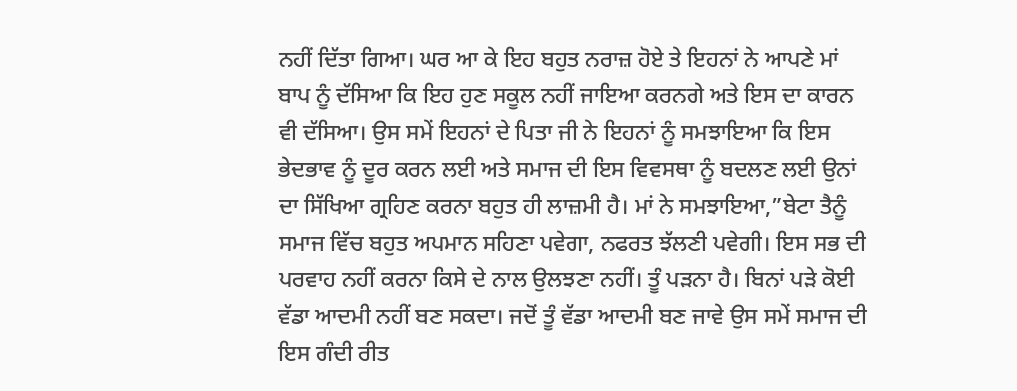ਨਹੀਂ ਦਿੱਤਾ ਗਿਆ। ਘਰ ਆ ਕੇ ਇਹ ਬਹੁਤ ਨਰਾਜ਼ ਹੋਏ ਤੇ ਇਹਨਾਂ ਨੇ ਆਪਣੇ ਮਾਂ ਬਾਪ ਨੂੰ ਦੱਸਿਆ ਕਿ ਇਹ ਹੁਣ ਸਕੂਲ ਨਹੀਂ ਜਾਇਆ ਕਰਨਗੇ ਅਤੇ ਇਸ ਦਾ ਕਾਰਨ ਵੀ ਦੱਸਿਆ। ਉਸ ਸਮੇਂ ਇਹਨਾਂ ਦੇ ਪਿਤਾ ਜੀ ਨੇ ਇਹਨਾਂ ਨੂੰ ਸਮਝਾਇਆ ਕਿ ਇਸ ਭੇਦਭਾਵ ਨੂੰ ਦੂਰ ਕਰਨ ਲਈ ਅਤੇ ਸਮਾਜ ਦੀ ਇਸ ਵਿਵਸਥਾ ਨੂੰ ਬਦਲਣ ਲਈ ਉਨਾਂ ਦਾ ਸਿੱਖਿਆ ਗ੍ਰਹਿਣ ਕਰਨਾ ਬਹੁਤ ਹੀ ਲਾਜ਼ਮੀ ਹੈ। ਮਾਂ ਨੇ ਸਮਝਾਇਆ,”ਬੇਟਾ ਤੈਨੂੰ ਸਮਾਜ ਵਿੱਚ ਬਹੁਤ ਅਪਮਾਨ ਸਹਿਣਾ ਪਵੇਗਾ, ਨਫਰਤ ਝੱਲਣੀ ਪਵੇਗੀ। ਇਸ ਸਭ ਦੀ ਪਰਵਾਹ ਨਹੀਂ ਕਰਨਾ ਕਿਸੇ ਦੇ ਨਾਲ ਉਲਝਣਾ ਨਹੀਂ। ਤੂੰ ਪੜਨਾ ਹੈ। ਬਿਨਾਂ ਪੜੇ ਕੋਈ ਵੱਡਾ ਆਦਮੀ ਨਹੀਂ ਬਣ ਸਕਦਾ। ਜਦੋਂ ਤੂੰ ਵੱਡਾ ਆਦਮੀ ਬਣ ਜਾਵੇ ਉਸ ਸਮੇਂ ਸਮਾਜ ਦੀ ਇਸ ਗੰਦੀ ਰੀਤ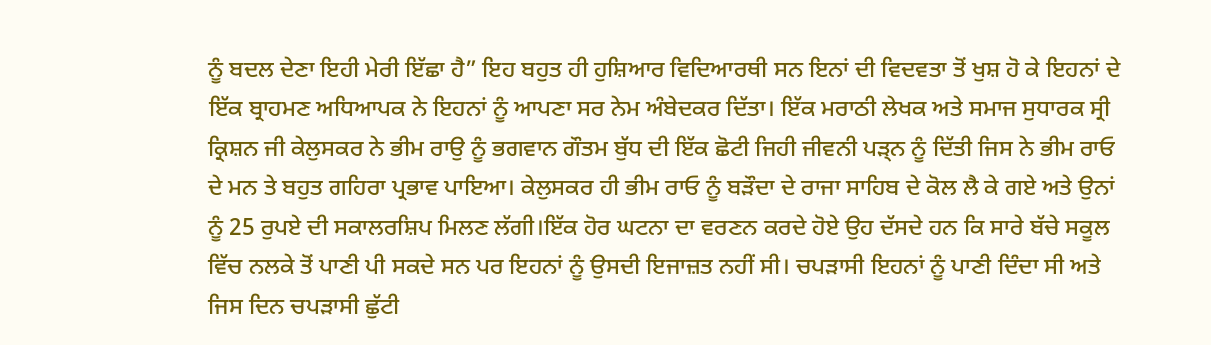ਨੂੰ ਬਦਲ ਦੇਣਾ ਇਹੀ ਮੇਰੀ ਇੱਛਾ ਹੈ” ਇਹ ਬਹੁਤ ਹੀ ਹੁਸ਼ਿਆਰ ਵਿਦਿਆਰਥੀ ਸਨ ਇਨਾਂ ਦੀ ਵਿਦਵਤਾ ਤੋਂ ਖੁਸ਼ ਹੋ ਕੇ ਇਹਨਾਂ ਦੇ ਇੱਕ ਬ੍ਰਾਹਮਣ ਅਧਿਆਪਕ ਨੇ ਇਹਨਾਂ ਨੂੰ ਆਪਣਾ ਸਰ ਨੇਮ ਅੰਬੇਦਕਰ ਦਿੱਤਾ। ਇੱਕ ਮਰਾਠੀ ਲੇਖਕ ਅਤੇ ਸਮਾਜ ਸੁਧਾਰਕ ਸ੍ਰੀ ਕ੍ਰਿਸ਼ਨ ਜੀ ਕੇਲੁਸਕਰ ਨੇ ਭੀਮ ਰਾਉ ਨੂੰ ਭਗਵਾਨ ਗੌਤਮ ਬੁੱਧ ਦੀ ਇੱਕ ਛੋਟੀ ਜਿਹੀ ਜੀਵਨੀ ਪੜ੍ਨ ਨੂੰ ਦਿੱਤੀ ਜਿਸ ਨੇ ਭੀਮ ਰਾਓ ਦੇ ਮਨ ਤੇ ਬਹੁਤ ਗਹਿਰਾ ਪ੍ਰਭਾਵ ਪਾਇਆ। ਕੇਲੁਸਕਰ ਹੀ ਭੀਮ ਰਾਓ ਨੂੰ ਬੜੌਦਾ ਦੇ ਰਾਜਾ ਸਾਹਿਬ ਦੇ ਕੋਲ ਲੈ ਕੇ ਗਏ ਅਤੇ ਉਨਾਂ ਨੂੰ 25 ਰੁਪਏ ਦੀ ਸਕਾਲਰਸ਼ਿਪ ਮਿਲਣ ਲੱਗੀ।ਇੱਕ ਹੋਰ ਘਟਨਾ ਦਾ ਵਰਣਨ ਕਰਦੇ ਹੋਏ ਉਹ ਦੱਸਦੇ ਹਨ ਕਿ ਸਾਰੇ ਬੱਚੇ ਸਕੂਲ ਵਿੱਚ ਨਲਕੇ ਤੋਂ ਪਾਣੀ ਪੀ ਸਕਦੇ ਸਨ ਪਰ ਇਹਨਾਂ ਨੂੰ ਉਸਦੀ ਇਜਾਜ਼ਤ ਨਹੀਂ ਸੀ। ਚਪੜਾਸੀ ਇਹਨਾਂ ਨੂੰ ਪਾਣੀ ਦਿੰਦਾ ਸੀ ਅਤੇ ਜਿਸ ਦਿਨ ਚਪੜਾਸੀ ਛੁੱਟੀ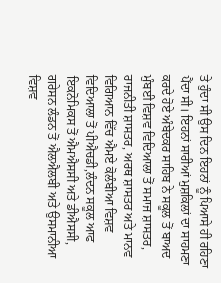ਤੇ ਹੁੰਦਾ ਸੀ ਉਸ ਦਿਨ ਇਹਨਾਂ ਨੂੰ ਪਿਆਸੇ ਹੀ ਰਹਿਣਾ ਪੈਂਦਾ ਸੀ। ਇਹਨਾਂ ਸਾਰੀਆਂ ਮੁਸ਼ਕਿਲਾਂ ਦਾ ਸਾਹਮਣਾ ਕਰਦੇ ਹੋਏ ਅੰਬੇਦਕਰ ਸਾਹਿਬ ਨੇ ਸਕੂਲ ਤੋਂ ਬਾਅਦ ਮੁੰਬਈ ਵਿਸ਼ਵ ਵਿਦਿਆਲਾ ਤੋਂ ਸਮਾਜ ਸ਼ਾਸਤਰ, ਰਾਜਨੀਤੀ ਸ਼ਾਸਤਰ, ਅਰਥ ਸ਼ਾਸਤਰ ਅਤੇ ਮਾਨਵ ਵਿਗਿਆਨ ਵਿੱਚ ਐਮਏ ਕੋਲੰਬੀਆ ਵਿਸ਼ਵ ਵਿਦਿਆਲਾ ਤੋਂ ਪੀਐਚਡੀ,ਲੰਦਨ ਸਕੂਲ ਆਫ ਇਕਨੋਮਿਕਸ ਤੋਂ ਐਮਐਸਸੀ ਅਤੇ ਡੀਐਸਸੀ, ਗਰੇਸਨ ਲੰਡਨ ਤੋਂ ਐਲਐਲਬੀ ਅਤੇ ਉਸਮਾਨੀਆ ਵਿਸ਼ਵ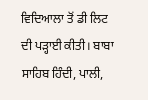ਵਿਦਿਆਲਾ ਤੋਂ ਡੀ ਲਿਟ ਦੀ ਪੜ੍ਹਾਈ ਕੀਤੀ। ਬਾਬਾ ਸਾਹਿਬ ਹਿੰਦੀ, ਪਾਲੀ,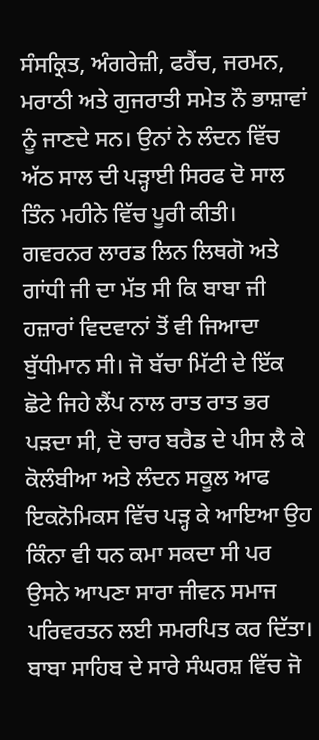ਸੰਸਕ੍ਰਿਤ, ਅੰਗਰੇਜ਼ੀ, ਫਰੈਂਚ, ਜਰਮਨ, ਮਰਾਠੀ ਅਤੇ ਗੁਜਰਾਤੀ ਸਮੇਤ ਨੌ ਭਾਸ਼ਾਵਾਂ ਨੂੰ ਜਾਣਦੇ ਸਨ। ਉਨਾਂ ਨੇ ਲੰਦਨ ਵਿੱਚ ਅੱਠ ਸਾਲ ਦੀ ਪੜ੍ਹਾਈ ਸਿਰਫ ਦੋ ਸਾਲ ਤਿੰਨ ਮਹੀਨੇ ਵਿੱਚ ਪੂਰੀ ਕੀਤੀ। ਗਵਰਨਰ ਲਾਰਡ ਲਿਨ ਲਿਥਗੋ ਅਤੇ ਗਾਂਧੀ ਜੀ ਦਾ ਮੱਤ ਸੀ ਕਿ ਬਾਬਾ ਜੀ ਹਜ਼ਾਰਾਂ ਵਿਦਵਾਨਾਂ ਤੋਂ ਵੀ ਜਿਆਦਾ ਬੁੱਧੀਮਾਨ ਸੀ। ਜੋ ਬੱਚਾ ਮਿੱਟੀ ਦੇ ਇੱਕ ਛੋਟੇ ਜਿਹੇ ਲੈਂਪ ਨਾਲ ਰਾਤ ਰਾਤ ਭਰ ਪੜਦਾ ਸੀ, ਦੋ ਚਾਰ ਬਰੈਡ ਦੇ ਪੀਸ ਲੈ ਕੇ ਕੋਲੰਬੀਆ ਅਤੇ ਲੰਦਨ ਸਕੂਲ ਆਫ ਇਕਨੋਮਿਕਸ ਵਿੱਚ ਪੜ੍ਹ ਕੇ ਆਇਆ ਉਹ ਕਿੰਨਾ ਵੀ ਧਨ ਕਮਾ ਸਕਦਾ ਸੀ ਪਰ ਉਸਨੇ ਆਪਣਾ ਸਾਰਾ ਜੀਵਨ ਸਮਾਜ ਪਰਿਵਰਤਨ ਲਈ ਸਮਰਪਿਤ ਕਰ ਦਿੱਤਾ। ਬਾਬਾ ਸਾਹਿਬ ਦੇ ਸਾਰੇ ਸੰਘਰਸ਼ ਵਿੱਚ ਜੋ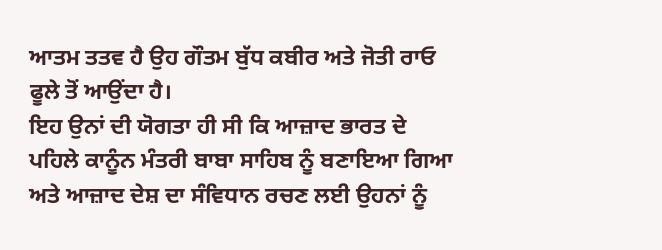ਆਤਮ ਤਤਵ ਹੈ ਉਹ ਗੌਤਮ ਬੁੱਧ ਕਬੀਰ ਅਤੇ ਜੋਤੀ ਰਾਓ ਫੂਲੇ ਤੋਂ ਆਉਂਦਾ ਹੈ।
ਇਹ ਉਨਾਂ ਦੀ ਯੋਗਤਾ ਹੀ ਸੀ ਕਿ ਆਜ਼ਾਦ ਭਾਰਤ ਦੇ ਪਹਿਲੇ ਕਾਨੂੰਨ ਮੰਤਰੀ ਬਾਬਾ ਸਾਹਿਬ ਨੂੰ ਬਣਾਇਆ ਗਿਆ ਅਤੇ ਆਜ਼ਾਦ ਦੇਸ਼ ਦਾ ਸੰਵਿਧਾਨ ਰਚਣ ਲਈ ਉਹਨਾਂ ਨੂੰ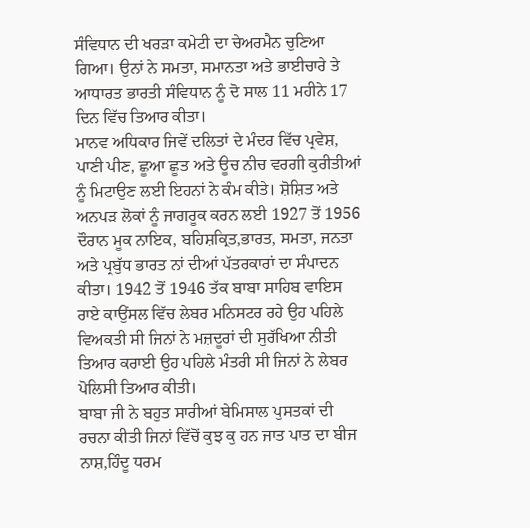ਸੰਵਿਧਾਨ ਦੀ ਖਰੜਾ ਕਮੇਟੀ ਦਾ ਚੇਅਰਮੈਨ ਚੁਣਿਆ ਗਿਆ। ਉਨਾਂ ਨੇ ਸਮਤਾ, ਸਮਾਨਤਾ ਅਤੇ ਭਾਈਚਾਰੇ ਤੇ ਆਧਾਰਤ ਭਾਰਤੀ ਸੰਵਿਧਾਨ ਨੂੰ ਦੋ ਸਾਲ 11 ਮਹੀਨੇ 17 ਦਿਨ ਵਿੱਚ ਤਿਆਰ ਕੀਤਾ।
ਮਾਨਵ ਅਧਿਕਾਰ ਜਿਵੇਂ ਦਲਿਤਾਂ ਦੇ ਮੰਦਰ ਵਿੱਚ ਪ੍ਰਵੇਸ਼, ਪਾਣੀ ਪੀਣ, ਛੂਆ ਛੂਤ ਅਤੇ ਊਚ ਨੀਚ ਵਰਗੀ ਕੁਰੀਤੀਆਂ ਨੂੰ ਮਿਟਾਉਣ ਲਈ ਇਹਨਾਂ ਨੇ ਕੰਮ ਕੀਤੇ। ਸ਼ੋਸ਼ਿਤ ਅਤੇ ਅਨਪੜ ਲੋਕਾਂ ਨੂੰ ਜਾਗਰੂਕ ਕਰਨ ਲਈ 1927 ਤੋਂ 1956 ਦੌਰਾਨ ਮੂਕ ਨਾਇਕ, ਬਹਿਸ਼ਕ੍ਰਿਤ,ਭਾਰਤ, ਸਮਤਾ, ਜਨਤਾ ਅਤੇ ਪ੍ਰਬੁੱਧ ਭਾਰਤ ਨਾਂ ਦੀਆਂ ਪੱਤਰਕਾਰਾਂ ਦਾ ਸੰਪਾਦਨ ਕੀਤਾ। 1942 ਤੋਂ 1946 ਤੱਕ ਬਾਬਾ ਸਾਹਿਬ ਵਾਇਸ ਰਾਏ ਕਾਉਂਸਲ ਵਿੱਚ ਲੇਬਰ ਮਨਿਸਟਰ ਰਹੇ ਉਹ ਪਹਿਲੇ ਵਿਅਕਤੀ ਸੀ ਜਿਨਾਂ ਨੇ ਮਜ਼ਦੂਰਾਂ ਦੀ ਸੁਰੱਖਿਆ ਨੀਤੀ ਤਿਆਰ ਕਰਾਈ ਉਹ ਪਹਿਲੇ ਮੰਤਰੀ ਸੀ ਜਿਨਾਂ ਨੇ ਲੇਬਰ ਪੋਲਿਸੀ ਤਿਆਰ ਕੀਤੀ।
ਬਾਬਾ ਜੀ ਨੇ ਬਹੁਤ ਸਾਰੀਆਂ ਬੇਮਿਸਾਲ ਪੁਸਤਕਾਂ ਦੀ ਰਚਨਾ ਕੀਤੀ ਜਿਨਾਂ ਵਿੱਚੋਂ ਕੁਝ ਕੁ ਹਨ ਜਾਤ ਪਾਤ ਦਾ ਬੀਜ ਨਾਸ਼,ਹਿੰਦੂ ਧਰਮ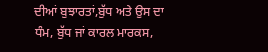ਦੀਆਂ ਬੁਝਾਰਤਾਂ,ਬੁੱਧ ਅਤੇ ਉਸ ਦਾ ਧੰਮ, ਬੁੱਧ ਜਾਂ ਕਾਰਲ ਮਾਰਕਸ,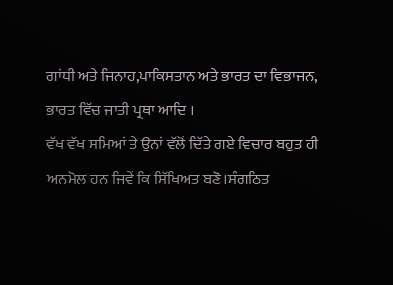ਗਾਂਧੀ ਅਤੇ ਜਿਨਾਹ,ਪਾਕਿਸਤਾਨ ਅਤੇ ਭਾਰਤ ਦਾ ਵਿਭਾਜਨ, ਭਾਰਤ ਵਿੱਚ ਜਾਤੀ ਪ੍ਰਥਾ ਆਦਿ ।
ਵੱਖ ਵੱਖ ਸਮਿਆਂ ਤੇ ਉਨਾਂ ਵੱਲੋਂ ਦਿੱਤੇ ਗਏ ਵਿਚਾਰ ਬਹੁਤ ਹੀ ਅਨਮੋਲ ਹਨ ਜਿਵੇਂ ਕਿ ਸਿੱਖਿਅਤ ਬਣੋ।ਸੰਗਠਿਤ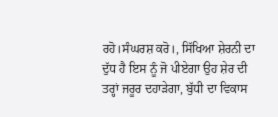ਰਹੋ।ਸੰਘਰਸ਼ ਕਰੋ।, ਸਿੱਖਿਆ ਸ਼ੇਰਨੀ ਦਾ ਦੁੱਧ ਹੈ ਇਸ ਨੂੰ ਜੋ ਪੀਏਗਾ ਉਹ ਸ਼ੇਰ ਦੀ ਤਰ੍ਹਾਂ ਜਰੂਰ ਦਹਾੜੇਗਾ, ਬੁੱਧੀ ਦਾ ਵਿਕਾਸ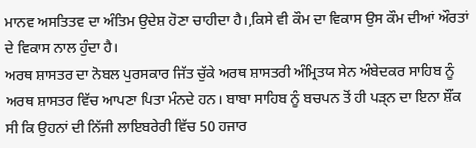ਮਾਨਵ ਅਸਤਿਤਵ ਦਾ ਅੰਤਿਮ ਉਦੇਸ਼ ਹੋਣਾ ਚਾਹੀਦਾ ਹੈ।,ਕਿਸੇ ਵੀ ਕੌਮ ਦਾ ਵਿਕਾਸ ਉਸ ਕੌਮ ਦੀਆਂ ਔਰਤਾਂ ਦੇ ਵਿਕਾਸ ਨਾਲ ਹੁੰਦਾ ਹੈ।
ਅਰਥ ਸ਼ਾਸਤਰ ਦਾ ਨੋਬਲ ਪੁਰਸਕਾਰ ਜਿੱਤ ਚੁੱਕੇ ਅਰਥ ਸ਼ਾਸਤਰੀ ਅੰਮ੍ਰਿਤਯ ਸੇਨ ਅੰਬੇਦਕਰ ਸਾਹਿਬ ਨੂੰ ਅਰਥ ਸ਼ਾਸਤਰ ਵਿੱਚ ਆਪਣਾ ਪਿਤਾ ਮੰਨਦੇ ਹਨ। ਬਾਬਾ ਸਾਹਿਬ ਨੂੰ ਬਚਪਨ ਤੋਂ ਹੀ ਪੜ੍ਨ ਦਾ ਇਨਾ ਸ਼ੌਂਕ ਸੀ ਕਿ ਉਹਨਾਂ ਦੀ ਨਿੱਜੀ ਲਾਇਬਰੇਰੀ ਵਿੱਚ 50 ਹਜਾਰ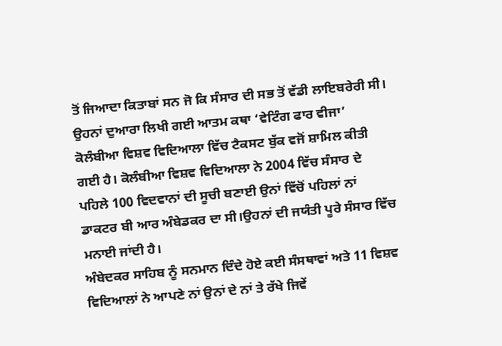ਤੋਂ ਜਿਆਦਾ ਕਿਤਾਬਾਂ ਸਨ ਜੋ ਕਿ ਸੰਸਾਰ ਦੀ ਸਭ ਤੋਂ ਵੱਡੀ ਲਾਇਬਰੇਰੀ ਸੀ। ਉਹਨਾਂ ਦੁਆਰਾ ਲਿਖੀ ਗਈ ਆਤਮ ਕਥਾ ‘ਵੇਟਿੰਗ ਫਾਰ ਵੀਜਾ’ ਕੋਲੰਬੀਆ ਵਿਸ਼ਵ ਵਿਦਿਆਲਾ ਵਿੱਚ ਟੈਕਸਟ ਬੁੱਕ ਵਜੋਂ ਸ਼ਾਮਿਲ ਕੀਤੀ ਗਈ ਹੈ। ਕੋਲੰਬੀਆ ਵਿਸ਼ਵ ਵਿਦਿਆਲਾ ਨੇ 2004 ਵਿੱਚ ਸੰਸਾਰ ਦੇ ਪਹਿਲੇ 100 ਵਿਦਵਾਨਾਂ ਦੀ ਸੂਚੀ ਬਣਾਈ ਉਨਾਂ ਵਿੱਚੋਂ ਪਹਿਲਾਂ ਨਾਂ ਡਾਕਟਰ ਬੀ ਆਰ ਅੰਬੇਡਕਰ ਦਾ ਸੀ।ਉਹਨਾਂ ਦੀ ਜਯੰਤੀ ਪੂਰੇ ਸੰਸਾਰ ਵਿੱਚ ਮਨਾਈ ਜਾਂਦੀ ਹੈ।
ਅੰਬੇਦਕਰ ਸਾਹਿਬ ਨੂੰ ਸਨਮਾਨ ਦਿੰਦੇ ਹੋਏ ਕਈ ਸੰਸਥਾਵਾਂ ਅਤੇ 11 ਵਿਸ਼ਵ ਵਿਦਿਆਲਾਂ ਨੇ ਆਪਣੇ ਨਾਂ ਉਨਾਂ ਦੇ ਨਾਂ ਤੇ ਰੱਖੇ ਜਿਵੇਂ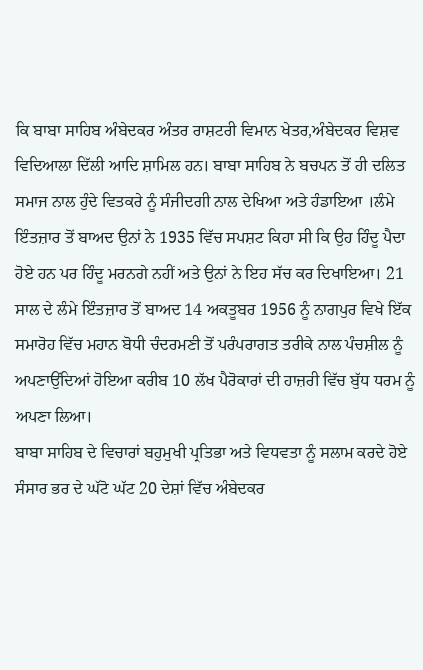ਕਿ ਬਾਬਾ ਸਾਹਿਬ ਅੰਬੇਦਕਰ ਅੰਤਰ ਰਾਸ਼ਟਰੀ ਵਿਮਾਨ ਖੇਤਰ,ਅੰਬੇਦਕਰ ਵਿਸ਼ਵ ਵਿਦਿਆਲਾ ਦਿੱਲੀ ਆਦਿ ਸ਼ਾਮਿਲ ਹਨ। ਬਾਬਾ ਸਾਹਿਬ ਨੇ ਬਚਪਨ ਤੋਂ ਹੀ ਦਲਿਤ ਸਮਾਜ ਨਾਲ ਹੁੰਦੇ ਵਿਤਕਰੇ ਨੂੰ ਸੰਜੀਦਗੀ ਨਾਲ ਦੇਖਿਆ ਅਤੇ ਹੰਡਾਇਆ ।ਲੰਮੇ ਇੰਤਜ਼ਾਰ ਤੋਂ ਬਾਅਦ ਉਨਾਂ ਨੇ 1935 ਵਿੱਚ ਸਪਸ਼ਟ ਕਿਹਾ ਸੀ ਕਿ ਉਹ ਹਿੰਦੂ ਪੈਦਾ ਹੋਏ ਹਨ ਪਰ ਹਿੰਦੂ ਮਰਨਗੇ ਨਹੀਂ ਅਤੇ ਉਨਾਂ ਨੇ ਇਹ ਸੱਚ ਕਰ ਦਿਖਾਇਆ। 21 ਸਾਲ ਦੇ ਲੰਮੇ ਇੰਤਜ਼ਾਰ ਤੋਂ ਬਾਅਦ 14 ਅਕਤੂਬਰ 1956 ਨੂੰ ਨਾਗਪੁਰ ਵਿਖੇ ਇੱਕ ਸਮਾਰੋਹ ਵਿੱਚ ਮਹਾਨ ਬੋਧੀ ਚੰਦਰਮਣੀ ਤੋਂ ਪਰੰਪਰਾਗਤ ਤਰੀਕੇ ਨਾਲ ਪੰਚਸ਼ੀਲ ਨੂੰ ਅਪਣਾਉਂਦਿਆਂ ਹੋਇਆ ਕਰੀਬ 10 ਲੱਖ ਪੈਰੋਕਾਰਾਂ ਦੀ ਹਾਜ਼ਰੀ ਵਿੱਚ ਬੁੱਧ ਧਰਮ ਨੂੰ ਅਪਣਾ ਲਿਆ।
ਬਾਬਾ ਸਾਹਿਬ ਦੇ ਵਿਚਾਰਾਂ ਬਹੁਮੁਖੀ ਪ੍ਰਤਿਭਾ ਅਤੇ ਵਿਧਵਤਾ ਨੂੰ ਸਲਾਮ ਕਰਦੇ ਹੋਏ ਸੰਸਾਰ ਭਰ ਦੇ ਘੱਟੋ ਘੱਟ 20 ਦੇਸ਼ਾਂ ਵਿੱਚ ਅੰਬੇਦਕਰ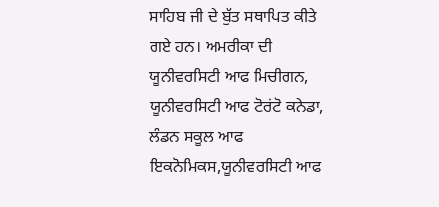ਸਾਹਿਬ ਜੀ ਦੇ ਬੁੱਤ ਸਥਾਪਿਤ ਕੀਤੇ ਗਏ ਹਨ। ਅਮਰੀਕਾ ਦੀ ਯੂਨੀਵਰਸਿਟੀ ਆਫ ਮਿਚੀਗਨ, ਯੂਨੀਵਰਸਿਟੀ ਆਫ ਟੋਰਂਟੋ ਕਨੇਡਾ, ਲੰਡਨ ਸਕੂਲ ਆਫ ਇਕਨੋਮਿਕਸ,ਯੂਨੀਵਰਸਿਟੀ ਆਫ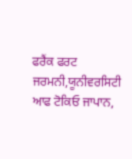ਫਰੈਂਕ ਫਰਟ ਜਰਮਨੀ,ਯੂਨੀਵਰਸਿਟੀ ਆਫ ਟੋਕਿਓ ਜਾਪਾਨ,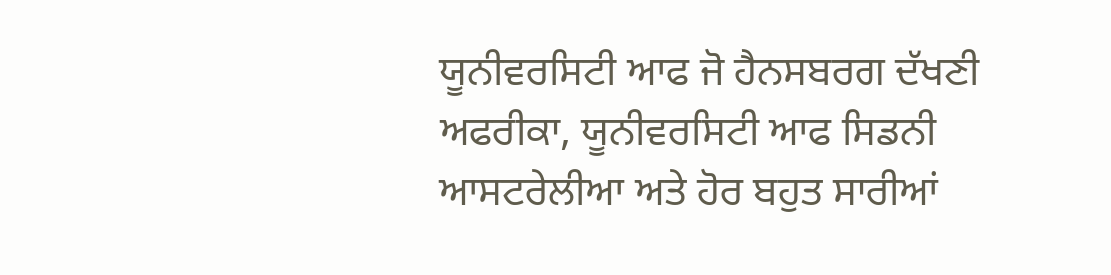ਯੂਨੀਵਰਸਿਟੀ ਆਫ ਜੋ ਹੈਨਸਬਰਗ ਦੱਖਣੀ ਅਫਰੀਕਾ, ਯੂਨੀਵਰਸਿਟੀ ਆਫ ਸਿਡਨੀ ਆਸਟਰੇਲੀਆ ਅਤੇ ਹੋਰ ਬਹੁਤ ਸਾਰੀਆਂ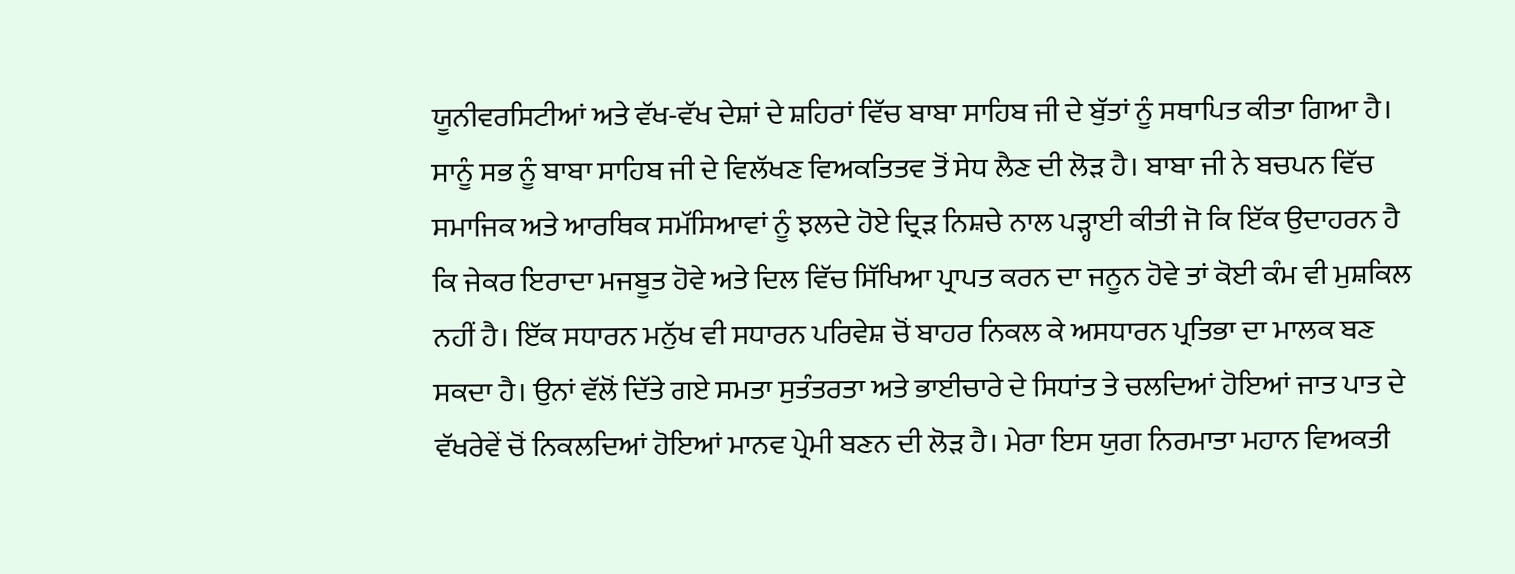ਯੂਨੀਵਰਸਿਟੀਆਂ ਅਤੇ ਵੱਖ-ਵੱਖ ਦੇਸ਼ਾਂ ਦੇ ਸ਼ਹਿਰਾਂ ਵਿੱਚ ਬਾਬਾ ਸਾਹਿਬ ਜੀ ਦੇ ਬੁੱਤਾਂ ਨੂੰ ਸਥਾਪਿਤ ਕੀਤਾ ਗਿਆ ਹੈ।
ਸਾਨੂੰ ਸਭ ਨੂੰ ਬਾਬਾ ਸਾਹਿਬ ਜੀ ਦੇ ਵਿਲੱਖਣ ਵਿਅਕਤਿਤਵ ਤੋਂ ਸੇਧ ਲੈਣ ਦੀ ਲੋੜ ਹੈ। ਬਾਬਾ ਜੀ ਨੇ ਬਚਪਨ ਵਿੱਚ ਸਮਾਜਿਕ ਅਤੇ ਆਰਥਿਕ ਸਮੱਸਿਆਵਾਂ ਨੂੰ ਝਲਦੇ ਹੋਏ ਦ੍ਰਿੜ ਨਿਸ਼ਚੇ ਨਾਲ ਪੜ੍ਹਾਈ ਕੀਤੀ ਜੋ ਕਿ ਇੱਕ ਉਦਾਹਰਨ ਹੈ ਕਿ ਜੇਕਰ ਇਰਾਦਾ ਮਜਬੂਤ ਹੋਵੇ ਅਤੇ ਦਿਲ ਵਿੱਚ ਸਿੱਖਿਆ ਪ੍ਰਾਪਤ ਕਰਨ ਦਾ ਜਨੂਨ ਹੋਵੇ ਤਾਂ ਕੋਈ ਕੰਮ ਵੀ ਮੁਸ਼ਕਿਲ ਨਹੀਂ ਹੈ। ਇੱਕ ਸਧਾਰਨ ਮਨੁੱਖ ਵੀ ਸਧਾਰਨ ਪਰਿਵੇਸ਼ ਚੋਂ ਬਾਹਰ ਨਿਕਲ ਕੇ ਅਸਧਾਰਨ ਪ੍ਰਤਿਭਾ ਦਾ ਮਾਲਕ ਬਣ ਸਕਦਾ ਹੈ। ਉਨਾਂ ਵੱਲੋਂ ਦਿੱਤੇ ਗਏ ਸਮਤਾ ਸੁਤੰਤਰਤਾ ਅਤੇ ਭਾਈਚਾਰੇ ਦੇ ਸਿਧਾਂਤ ਤੇ ਚਲਦਿਆਂ ਹੋਇਆਂ ਜਾਤ ਪਾਤ ਦੇ ਵੱਖਰੇਵੇਂ ਚੋਂ ਨਿਕਲਦਿਆਂ ਹੋਇਆਂ ਮਾਨਵ ਪ੍ਰੇਮੀ ਬਣਨ ਦੀ ਲੋੜ ਹੈ। ਮੇਰਾ ਇਸ ਯੁਗ ਨਿਰਮਾਤਾ ਮਹਾਨ ਵਿਅਕਤੀ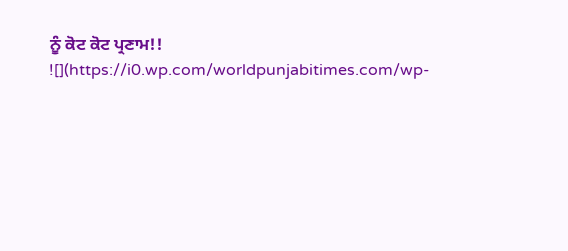ਨੂੰ ਕੋਟ ਕੋਟ ਪ੍ਰਣਾਮ!!
![](https://i0.wp.com/worldpunjabitimes.com/wp-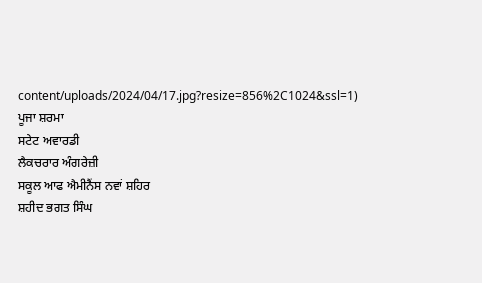content/uploads/2024/04/17.jpg?resize=856%2C1024&ssl=1)
ਪੂਜਾ ਸ਼ਰਮਾ
ਸਟੇਟ ਅਵਾਰਡੀ
ਲੈਕਚਰਾਰ ਅੰਗਰੇਜ਼ੀ
ਸਕੂਲ ਆਫ ਐਮੀਨੈਂਸ ਨਵਾਂ ਸ਼ਹਿਰ
ਸ਼ਹੀਦ ਭਗਤ ਸਿੰਘ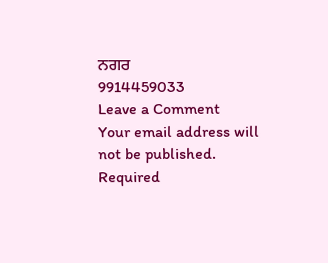ਨਗਰ
9914459033
Leave a Comment
Your email address will not be published. Required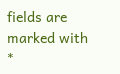fields are marked with *